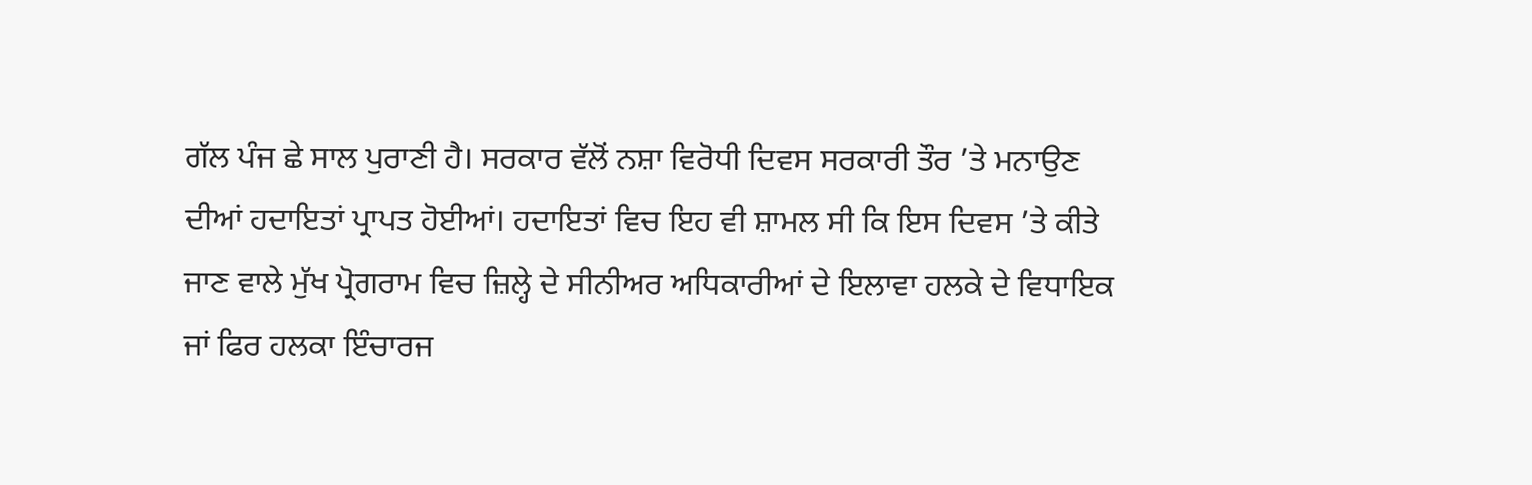ਗੱਲ ਪੰਜ ਛੇ ਸਾਲ ਪੁਰਾਣੀ ਹੈ। ਸਰਕਾਰ ਵੱਲੋਂ ਨਸ਼ਾ ਵਿਰੋਧੀ ਦਿਵਸ ਸਰਕਾਰੀ ਤੌਰ ’ਤੇ ਮਨਾਉਣ ਦੀਆਂ ਹਦਾਇਤਾਂ ਪ੍ਰਾਪਤ ਹੋਈਆਂ। ਹਦਾਇਤਾਂ ਵਿਚ ਇਹ ਵੀ ਸ਼ਾਮਲ ਸੀ ਕਿ ਇਸ ਦਿਵਸ ’ਤੇ ਕੀਤੇ ਜਾਣ ਵਾਲੇ ਮੁੱਖ ਪ੍ਰੋਗਰਾਮ ਵਿਚ ਜ਼ਿਲ੍ਹੇ ਦੇ ਸੀਨੀਅਰ ਅਧਿਕਾਰੀਆਂ ਦੇ ਇਲਾਵਾ ਹਲਕੇ ਦੇ ਵਿਧਾਇਕ ਜਾਂ ਫਿਰ ਹਲਕਾ ਇੰਚਾਰਜ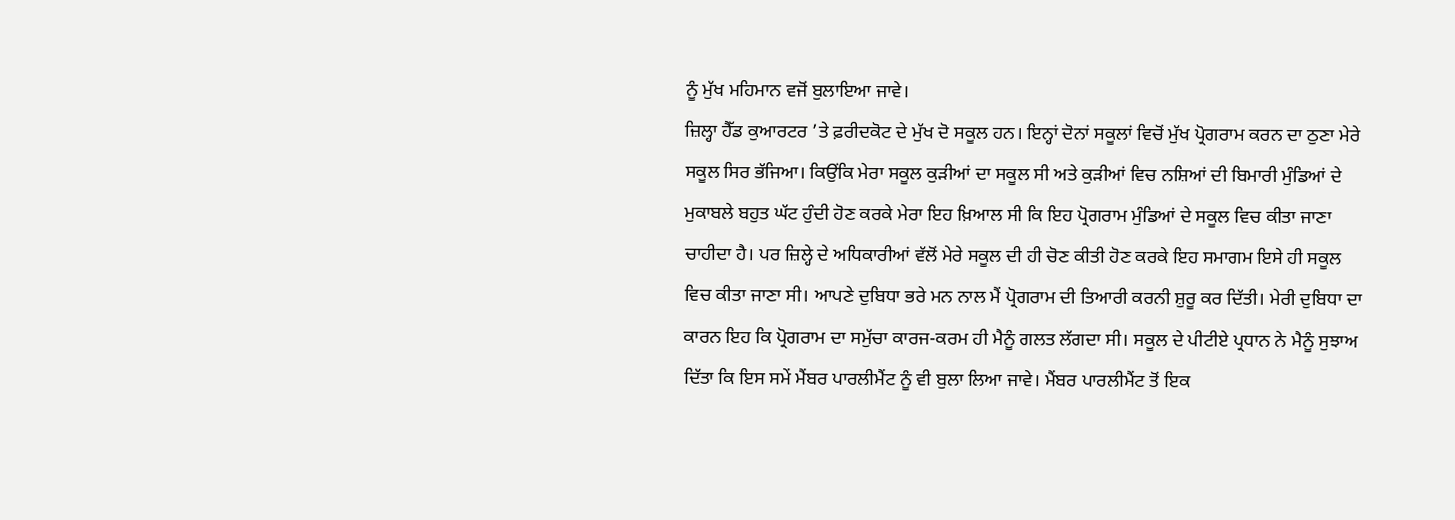ਨੂੰ ਮੁੱਖ ਮਹਿਮਾਨ ਵਜੋਂ ਬੁਲਾਇਆ ਜਾਵੇ।
ਜ਼ਿਲ੍ਹਾ ਹੈੱਡ ਕੁਆਰਟਰ ’ਤੇ ਫ਼ਰੀਦਕੋਟ ਦੇ ਮੁੱਖ ਦੋ ਸਕੂਲ ਹਨ। ਇਨ੍ਹਾਂ ਦੋਨਾਂ ਸਕੂਲਾਂ ਵਿਚੋਂ ਮੁੱਖ ਪ੍ਰੋਗਰਾਮ ਕਰਨ ਦਾ ਠੁਣਾ ਮੇਰੇ ਸਕੂਲ ਸਿਰ ਭੱਜਿਆ। ਕਿਉਂਕਿ ਮੇਰਾ ਸਕੂਲ ਕੁੜੀਆਂ ਦਾ ਸਕੂਲ ਸੀ ਅਤੇ ਕੁੜੀਆਂ ਵਿਚ ਨਸ਼ਿਆਂ ਦੀ ਬਿਮਾਰੀ ਮੁੰਡਿਆਂ ਦੇ ਮੁਕਾਬਲੇ ਬਹੁਤ ਘੱਟ ਹੁੰਦੀ ਹੋਣ ਕਰਕੇ ਮੇਰਾ ਇਹ ਖ਼ਿਆਲ ਸੀ ਕਿ ਇਹ ਪ੍ਰੋਗਰਾਮ ਮੁੰਡਿਆਂ ਦੇ ਸਕੂਲ ਵਿਚ ਕੀਤਾ ਜਾਣਾ ਚਾਹੀਦਾ ਹੈ। ਪਰ ਜ਼ਿਲ੍ਹੇ ਦੇ ਅਧਿਕਾਰੀਆਂ ਵੱਲੋਂ ਮੇਰੇ ਸਕੂਲ ਦੀ ਹੀ ਚੋਣ ਕੀਤੀ ਹੋਣ ਕਰਕੇ ਇਹ ਸਮਾਗਮ ਇਸੇ ਹੀ ਸਕੂਲ ਵਿਚ ਕੀਤਾ ਜਾਣਾ ਸੀ। ਆਪਣੇ ਦੁਬਿਧਾ ਭਰੇ ਮਨ ਨਾਲ ਮੈਂ ਪ੍ਰੋਗਰਾਮ ਦੀ ਤਿਆਰੀ ਕਰਨੀ ਸ਼ੁਰੂ ਕਰ ਦਿੱਤੀ। ਮੇਰੀ ਦੁਬਿਧਾ ਦਾ ਕਾਰਨ ਇਹ ਕਿ ਪ੍ਰੋਗਰਾਮ ਦਾ ਸਮੁੱਚਾ ਕਾਰਜ-ਕਰਮ ਹੀ ਮੈਨੂੰ ਗਲਤ ਲੱਗਦਾ ਸੀ। ਸਕੂਲ ਦੇ ਪੀਟੀਏ ਪ੍ਰਧਾਨ ਨੇ ਮੈਨੂੰ ਸੁਝਾਅ ਦਿੱਤਾ ਕਿ ਇਸ ਸਮੇਂ ਮੈਂਬਰ ਪਾਰਲੀਮੈਂਟ ਨੂੰ ਵੀ ਬੁਲਾ ਲਿਆ ਜਾਵੇ। ਮੈਂਬਰ ਪਾਰਲੀਮੈਂਟ ਤੋਂ ਇਕ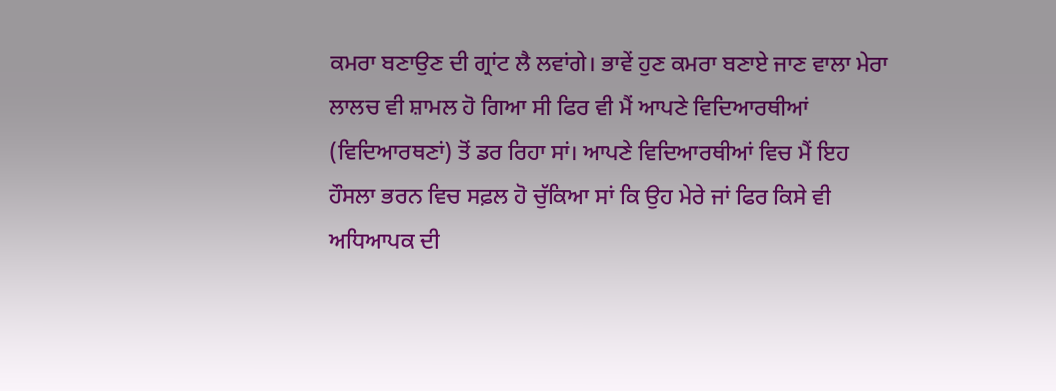ਕਮਰਾ ਬਣਾਉਣ ਦੀ ਗ੍ਰਾਂਟ ਲੈ ਲਵਾਂਗੇ। ਭਾਵੇਂ ਹੁਣ ਕਮਰਾ ਬਣਾਏ ਜਾਣ ਵਾਲਾ ਮੇਰਾ ਲਾਲਚ ਵੀ ਸ਼ਾਮਲ ਹੋ ਗਿਆ ਸੀ ਫਿਰ ਵੀ ਮੈਂ ਆਪਣੇ ਵਿਦਿਆਰਥੀਆਂ (ਵਿਦਿਆਰਥਣਾਂ) ਤੋਂ ਡਰ ਰਿਹਾ ਸਾਂ। ਆਪਣੇ ਵਿਦਿਆਰਥੀਆਂ ਵਿਚ ਮੈਂ ਇਹ ਹੌਸਲਾ ਭਰਨ ਵਿਚ ਸਫ਼ਲ ਹੋ ਚੁੱਕਿਆ ਸਾਂ ਕਿ ਉਹ ਮੇਰੇ ਜਾਂ ਫਿਰ ਕਿਸੇ ਵੀ ਅਧਿਆਪਕ ਦੀ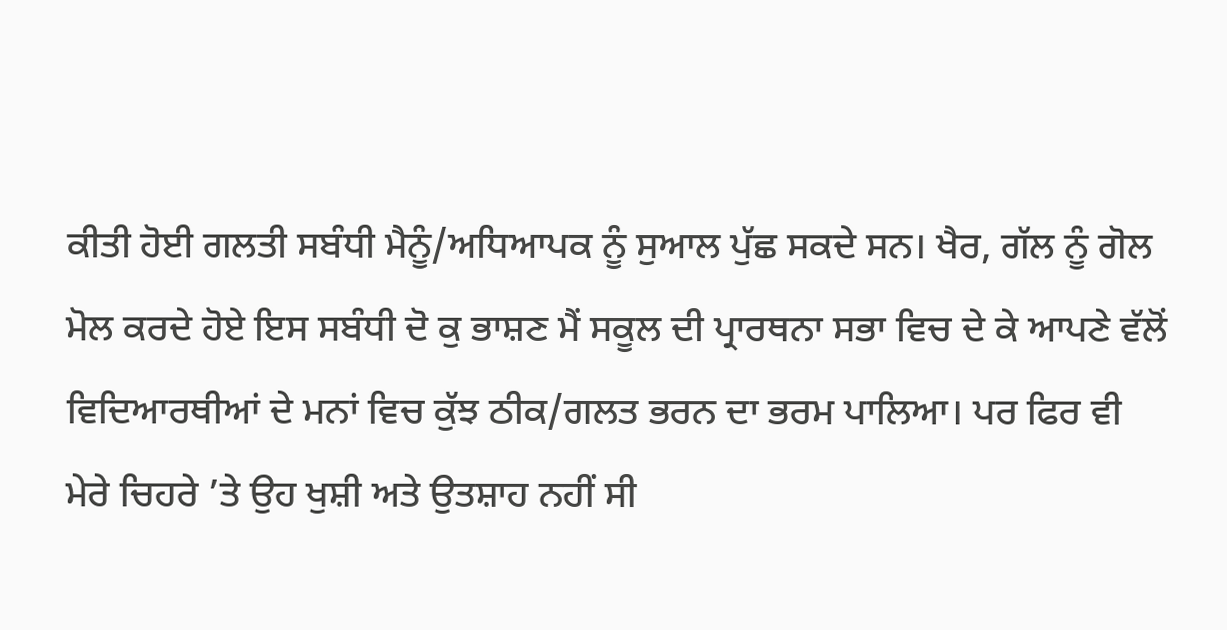ਕੀਤੀ ਹੋਈ ਗਲਤੀ ਸਬੰਧੀ ਮੈਨੂੰ/ਅਧਿਆਪਕ ਨੂੰ ਸੁਆਲ ਪੁੱਛ ਸਕਦੇ ਸਨ। ਖੈਰ, ਗੱਲ ਨੂੰ ਗੋਲ ਮੋਲ ਕਰਦੇ ਹੋਏ ਇਸ ਸਬੰਧੀ ਦੋ ਕੁ ਭਾਸ਼ਣ ਮੈਂ ਸਕੂਲ ਦੀ ਪ੍ਰਾਰਥਨਾ ਸਭਾ ਵਿਚ ਦੇ ਕੇ ਆਪਣੇ ਵੱਲੋਂ ਵਿਦਿਆਰਥੀਆਂ ਦੇ ਮਨਾਂ ਵਿਚ ਕੁੱਝ ਠੀਕ/ਗਲਤ ਭਰਨ ਦਾ ਭਰਮ ਪਾਲਿਆ। ਪਰ ਫਿਰ ਵੀ ਮੇਰੇ ਚਿਹਰੇ ’ਤੇ ਉਹ ਖੁਸ਼ੀ ਅਤੇ ਉਤਸ਼ਾਹ ਨਹੀਂ ਸੀ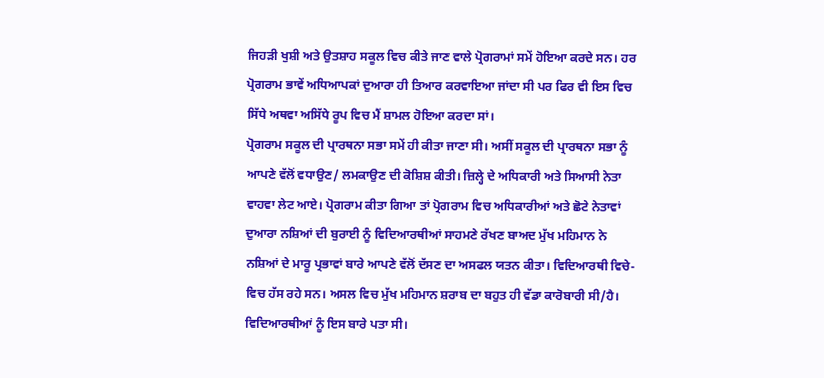ਜਿਹੜੀ ਖੁਸ਼ੀ ਅਤੇ ਉਤਸ਼ਾਹ ਸਕੂਲ ਵਿਚ ਕੀਤੇ ਜਾਣ ਵਾਲੇ ਪ੍ਰੋਗਰਾਮਾਂ ਸਮੇਂ ਹੋਇਆ ਕਰਦੇ ਸਨ। ਹਰ ਪ੍ਰੋਗਰਾਮ ਭਾਵੇਂ ਅਧਿਆਪਕਾਂ ਦੁਆਰਾ ਹੀ ਤਿਆਰ ਕਰਵਾਇਆ ਜਾਂਦਾ ਸੀ ਪਰ ਫਿਰ ਵੀ ਇਸ ਵਿਚ ਸਿੱਧੇ ਅਥਵਾ ਅਸਿੱਧੇ ਰੂਪ ਵਿਚ ਮੈਂ ਸ਼ਾਮਲ ਹੋਇਆ ਕਰਦਾ ਸਾਂ।
ਪ੍ਰੋਗਰਾਮ ਸਕੂਲ ਦੀ ਪ੍ਰਾਰਥਨਾ ਸਭਾ ਸਮੇਂ ਹੀ ਕੀਤਾ ਜਾਣਾ ਸੀ। ਅਸੀਂ ਸਕੂਲ ਦੀ ਪ੍ਰਾਰਥਨਾ ਸਭਾ ਨੂੰ ਆਪਣੇ ਵੱਲੋਂ ਵਧਾਉਣ/ ਲਮਕਾਉਣ ਦੀ ਕੋਸ਼ਿਸ਼ ਕੀਤੀ। ਜ਼ਿਲ੍ਹੇ ਦੇ ਅਧਿਕਾਰੀ ਅਤੇ ਸਿਆਸੀ ਨੇਤਾ ਵਾਹਵਾ ਲੇਟ ਆਏ। ਪ੍ਰੋਗਰਾਮ ਕੀਤਾ ਗਿਆ ਤਾਂ ਪ੍ਰੋਗਰਾਮ ਵਿਚ ਅਧਿਕਾਰੀਆਂ ਅਤੇ ਛੋਟੇ ਨੇਤਾਵਾਂ ਦੁਆਰਾ ਨਸ਼ਿਆਂ ਦੀ ਬੁਰਾਈ ਨੂੰ ਵਿਦਿਆਰਥੀਆਂ ਸਾਹਮਣੇ ਰੱਖਣ ਬਾਅਦ ਮੁੱਖ ਮਹਿਮਾਨ ਨੇ ਨਸ਼ਿਆਂ ਦੇ ਮਾਰੂ ਪ੍ਰਭਾਵਾਂ ਬਾਰੇ ਆਪਣੇ ਵੱਲੋਂ ਦੱਸਣ ਦਾ ਅਸਫਲ ਯਤਨ ਕੀਤਾ। ਵਿਦਿਆਰਥੀ ਵਿਚੇ-ਵਿਚ ਹੱਸ ਰਹੇ ਸਨ। ਅਸਲ ਵਿਚ ਮੁੱਖ ਮਹਿਮਾਨ ਸ਼ਰਾਬ ਦਾ ਬਹੁਤ ਹੀ ਵੱਡਾ ਕਾਰੋਬਾਰੀ ਸੀ/ਹੈ। ਵਿਦਿਆਰਥੀਆਂ ਨੂੰ ਇਸ ਬਾਰੇ ਪਤਾ ਸੀ।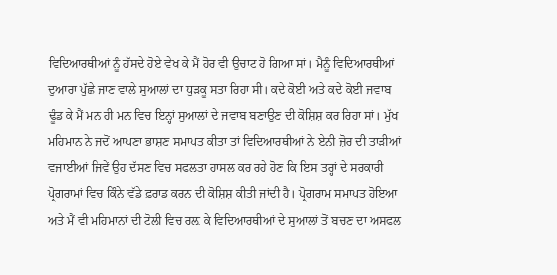ਵਿਦਿਆਰਥੀਆਂ ਨੂੰ ਹੱਸਦੇ ਹੋਏ ਵੇਖ ਕੇ ਮੈਂ ਹੋਰ ਵੀ ਉਚਾਟ ਹੋ ਗਿਆ ਸਾਂ। ਮੈਨੂੰ ਵਿਦਿਆਰਥੀਆਂ ਦੁਆਰਾ ਪੁੱਛੇ ਜਾਣ ਵਾਲੇ ਸੁਆਲਾਂ ਦਾ ਧੁੜਕੂ ਸਤਾ ਰਿਹਾ ਸੀ। ਕਦੇ ਕੋਈ ਅਤੇ ਕਦੇ ਕੋਈ ਜਵਾਬ ਢੂੰਡ ਕੇ ਮੈਂ ਮਨ ਹੀ ਮਨ ਵਿਚ ਇਨ੍ਹਾਂ ਸੁਆਲਾਂ ਦੇ ਜਵਾਬ ਬਣਾਉਣ ਦੀ ਕੋਸ਼ਿਸ਼ ਕਰ ਰਿਹਾ ਸਾਂ। ਮੁੱਖ ਮਹਿਮਾਨ ਨੇ ਜਦੋਂ ਆਪਣਾ ਭਾਸ਼ਣ ਸਮਾਪਤ ਕੀਤਾ ਤਾਂ ਵਿਦਿਆਰਥੀਆਂ ਨੇ ਏਨੀ ਜ਼ੋਰ ਦੀ ਤਾੜੀਆਂ ਵਜਾਈਆਂ ਜਿਵੇਂ ਉਹ ਦੱਸਣ ਵਿਚ ਸਫਲਤਾ ਹਾਸਲ ਕਰ ਰਹੇ ਹੋਣ ਕਿ ਇਸ ਤਰ੍ਹਾਂ ਦੇ ਸਰਕਾਰੀ ਪ੍ਰੋਗਰਾਮਾਂ ਵਿਚ ਕਿੰਨੇ ਵੱਡੇ ਫ਼ਰਾਡ ਕਰਨ ਦੀ ਕੋਸ਼ਿਸ਼ ਕੀਤੀ ਜਾਂਦੀ ਹੈ। ਪ੍ਰੋਗਰਾਮ ਸਮਾਪਤ ਹੋਇਆ ਅਤੇ ਮੈਂ ਵੀ ਮਹਿਮਾਨਾਂ ਦੀ ਟੋਲੀ ਵਿਚ ਰਲ਼ ਕੇ ਵਿਦਿਆਰਥੀਆਂ ਦੇ ਸੁਆਲਾਂ ਤੋਂ ਬਚਣ ਦਾ ਅਸਫਲ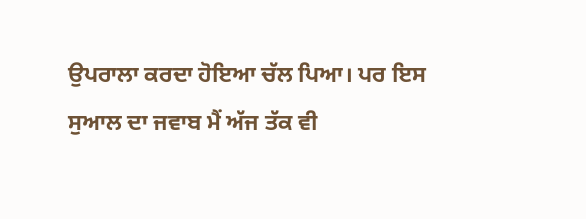ਉਪਰਾਲਾ ਕਰਦਾ ਹੋਇਆ ਚੱਲ ਪਿਆ। ਪਰ ਇਸ ਸੁਆਲ ਦਾ ਜਵਾਬ ਮੈਂ ਅੱਜ ਤੱਕ ਵੀ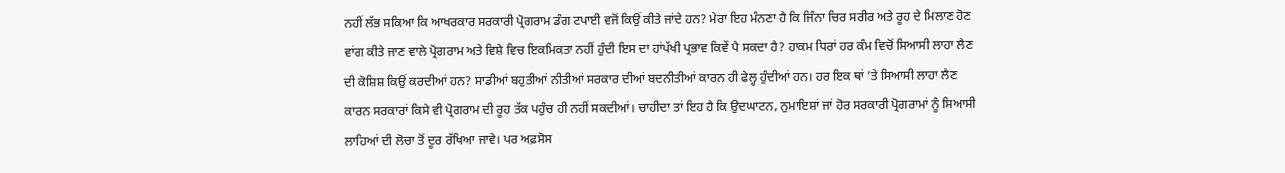ਨਹੀਂ ਲੱਭ ਸਕਿਆ ਕਿ ਆਖਰਕਾਰ ਸਰਕਾਰੀ ਪ੍ਰੋਗਰਾਮ ਡੰਗ ਟਪਾਈ ਵਜੋਂ ਕਿਉਂ ਕੀਤੇ ਜਾਂਦੇ ਹਨ? ਮੇਰਾ ਇਹ ਮੰਨਣਾ ਹੈ ਕਿ ਜਿੰਨਾ ਚਿਰ ਸਰੀਰ ਅਤੇ ਰੂਹ ਦੇ ਮਿਲਾਣ ਹੋਣ ਵਾਂਗ ਕੀਤੇ ਜਾਣ ਵਾਲੇ ਪ੍ਰੋਗਰਾਮ ਅਤੇ ਵਿਸ਼ੇ ਵਿਚ ਇਕਮਿਕਤਾ ਨਹੀਂ ਹੁੰਦੀ ਇਸ ਦਾ ਹਾਂਪੱਖੀ ਪ੍ਰਭਾਵ ਕਿਵੇਂ ਪੈ ਸਕਦਾ ਹੈ? ਹਾਕਮ ਧਿਰਾਂ ਹਰ ਕੰਮ ਵਿਚੋਂ ਸਿਆਸੀ ਲਾਹਾ ਲੈਣ ਦੀ ਕੋਸ਼ਿਸ਼ ਕਿਉਂ ਕਰਦੀਆਂ ਹਨ? ਸਾਡੀਆਂ ਬਹੁਤੀਆਂ ਨੀਤੀਆਂ ਸਰਕਾਰ ਦੀਆਂ ਬਦਨੀਤੀਆਂ ਕਾਰਨ ਹੀ ਫੇਲ੍ਹ ਹੁੰਦੀਆਂ ਹਨ। ਹਰ ਇਕ ਥਾਂ ’ਤੇ ਸਿਆਸੀ ਲਾਹਾ ਲੈਣ ਕਾਰਨ ਸਰਕਾਰਾਂ ਕਿਸੇ ਵੀ ਪ੍ਰੋਗਰਾਮ ਦੀ ਰੂਹ ਤੱਕ ਪਹੁੰਚ ਹੀ ਨਹੀਂ ਸਕਦੀਆਂ। ਚਾਹੀਦਾ ਤਾਂ ਇਹ ਹੈ ਕਿ ਉਦਘਾਟਨ, ਨੁਮਾਇਸ਼ਾਂ ਜਾਂ ਹੋਰ ਸਰਕਾਰੀ ਪ੍ਰੋਗਰਾਮਾਂ ਨੂੰ ਸਿਆਸੀ ਲਾਹਿਆਂ ਦੀ ਲੋਚਾ ਤੋਂ ਦੂਰ ਰੱਖਿਆ ਜਾਵੇ। ਪਰ ਅਫ਼ਸੋਸ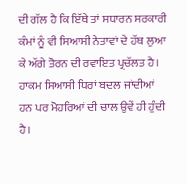ਦੀ ਗੱਲ ਹੈ ਕਿ ਇੱਥੇ ਤਾਂ ਸਧਾਰਨ ਸਰਕਾਰੀ ਕੰਮਾਂ ਨੂੰ ਵੀ ਸਿਆਸੀ ਨੇਤਾਵਾਂ ਦੇ ਹੱਥ ਲੁਆ ਕੇ ਅੱਗੇ ਤੋਰਨ ਦੀ ਰਵਾਇਤ ਪ੍ਰਚੱਲਤ ਹੈ। ਹਾਕਮ ਸਿਆਸੀ ਧਿਰਾਂ ਬਦਲ ਜਾਂਦੀਆਂ ਹਨ ਪਰ ਮੋਹਰਿਆਂ ਦੀ ਚਾਲ ਉਵੇਂ ਹੀ ਹੁੰਦੀ ਹੈ।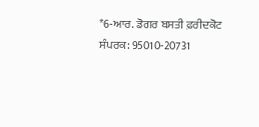*6-ਆਰ. ਡੋਗਰ ਬਸਤੀ ਫ਼ਰੀਦਕੋਟ
ਸੰਪਰਕ: 95010-20731